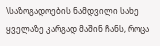\საზოგადოების ნამდვილი სახე ყველაზე კარგად მაშინ ჩანს, როცა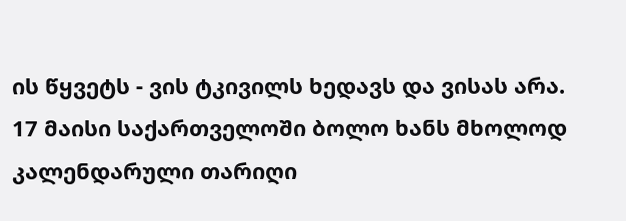ის წყვეტს - ვის ტკივილს ხედავს და ვისას არა.
17 მაისი საქართველოში ბოლო ხანს მხოლოდ კალენდარული თარიღი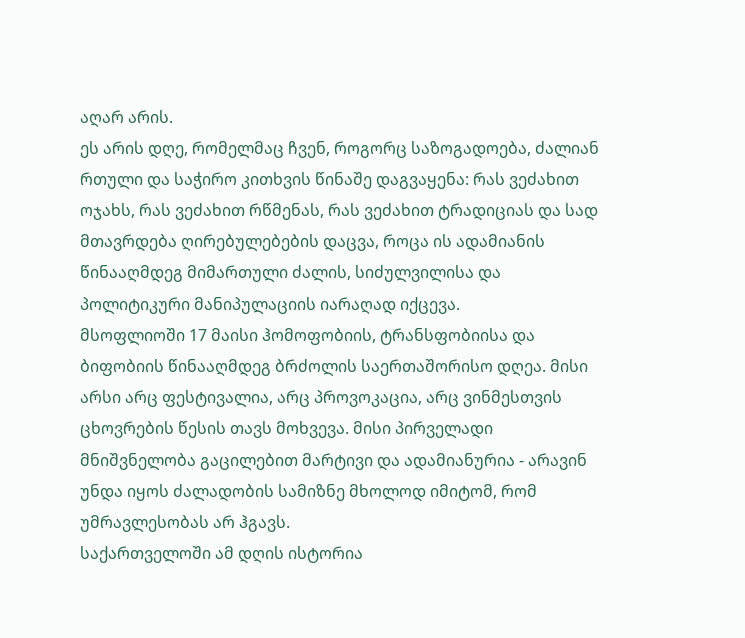აღარ არის.
ეს არის დღე, რომელმაც ჩვენ, როგორც საზოგადოება, ძალიან რთული და საჭირო კითხვის წინაშე დაგვაყენა: რას ვეძახით ოჯახს, რას ვეძახით რწმენას, რას ვეძახით ტრადიციას და სად მთავრდება ღირებულებების დაცვა, როცა ის ადამიანის წინააღმდეგ მიმართული ძალის, სიძულვილისა და პოლიტიკური მანიპულაციის იარაღად იქცევა.
მსოფლიოში 17 მაისი ჰომოფობიის, ტრანსფობიისა და ბიფობიის წინააღმდეგ ბრძოლის საერთაშორისო დღეა. მისი არსი არც ფესტივალია, არც პროვოკაცია, არც ვინმესთვის ცხოვრების წესის თავს მოხვევა. მისი პირველადი მნიშვნელობა გაცილებით მარტივი და ადამიანურია - არავინ უნდა იყოს ძალადობის სამიზნე მხოლოდ იმიტომ, რომ უმრავლესობას არ ჰგავს.
საქართველოში ამ დღის ისტორია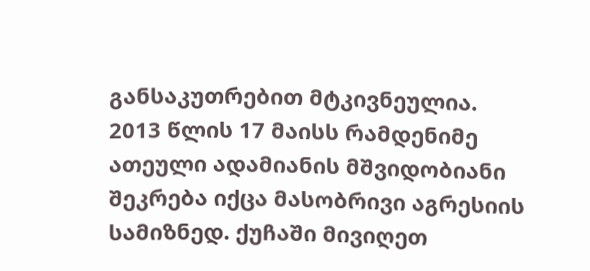განსაკუთრებით მტკივნეულია.
2013 წლის 17 მაისს რამდენიმე ათეული ადამიანის მშვიდობიანი შეკრება იქცა მასობრივი აგრესიის სამიზნედ. ქუჩაში მივიღეთ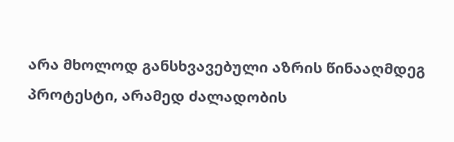არა მხოლოდ განსხვავებული აზრის წინააღმდეგ პროტესტი, არამედ ძალადობის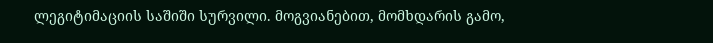ლეგიტიმაციის საშიში სურვილი. მოგვიანებით, მომხდარის გამო,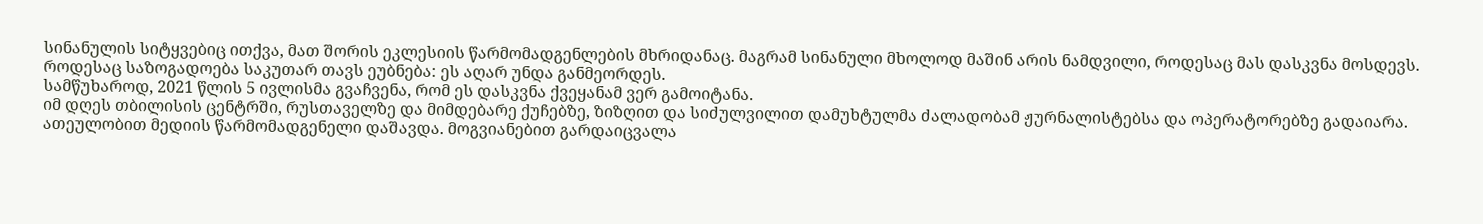სინანულის სიტყვებიც ითქვა, მათ შორის ეკლესიის წარმომადგენლების მხრიდანაც. მაგრამ სინანული მხოლოდ მაშინ არის ნამდვილი, როდესაც მას დასკვნა მოსდევს. როდესაც საზოგადოება საკუთარ თავს ეუბნება: ეს აღარ უნდა განმეორდეს.
სამწუხაროდ, 2021 წლის 5 ივლისმა გვაჩვენა, რომ ეს დასკვნა ქვეყანამ ვერ გამოიტანა.
იმ დღეს თბილისის ცენტრში, რუსთაველზე და მიმდებარე ქუჩებზე, ზიზღით და სიძულვილით დამუხტულმა ძალადობამ ჟურნალისტებსა და ოპერატორებზე გადაიარა. ათეულობით მედიის წარმომადგენელი დაშავდა. მოგვიანებით გარდაიცვალა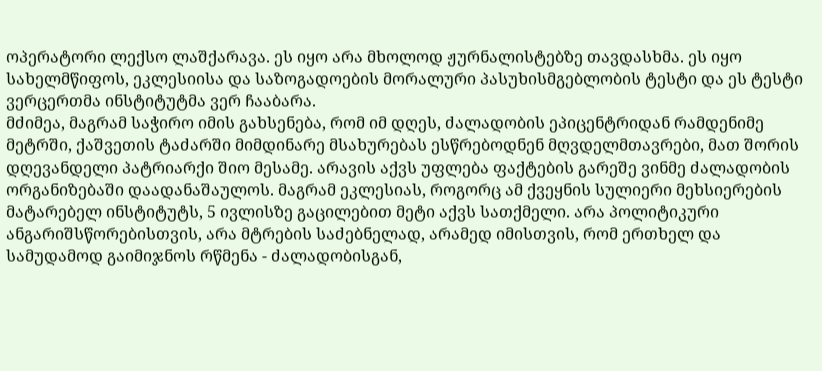ოპერატორი ლექსო ლაშქარავა. ეს იყო არა მხოლოდ ჟურნალისტებზე თავდასხმა. ეს იყო სახელმწიფოს, ეკლესიისა და საზოგადოების მორალური პასუხისმგებლობის ტესტი და ეს ტესტი ვერცერთმა ინსტიტუტმა ვერ ჩააბარა.
მძიმეა, მაგრამ საჭირო იმის გახსენება, რომ იმ დღეს, ძალადობის ეპიცენტრიდან რამდენიმე მეტრში, ქაშვეთის ტაძარში მიმდინარე მსახურებას ესწრებოდნენ მღვდელმთავრები, მათ შორის დღევანდელი პატრიარქი შიო მესამე. არავის აქვს უფლება ფაქტების გარეშე ვინმე ძალადობის ორგანიზებაში დაადანაშაულოს. მაგრამ ეკლესიას, როგორც ამ ქვეყნის სულიერი მეხსიერების მატარებელ ინსტიტუტს, 5 ივლისზე გაცილებით მეტი აქვს სათქმელი. არა პოლიტიკური ანგარიშსწორებისთვის, არა მტრების საძებნელად, არამედ იმისთვის, რომ ერთხელ და სამუდამოდ გაიმიჯნოს რწმენა - ძალადობისგან,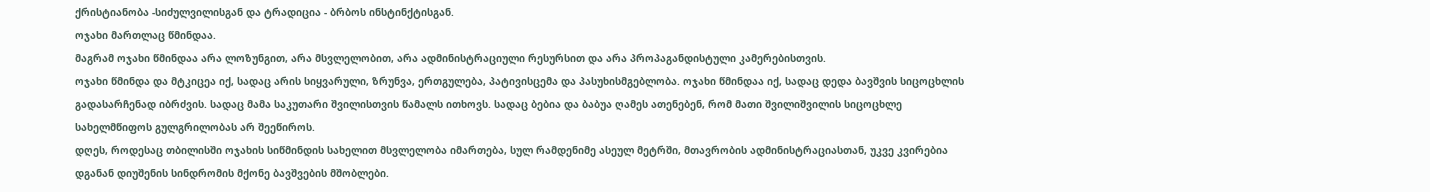ქრისტიანობა -სიძულვილისგან და ტრადიცია - ბრბოს ინსტინქტისგან.
ოჯახი მართლაც წმინდაა.
მაგრამ ოჯახი წმინდაა არა ლოზუნგით, არა მსვლელობით, არა ადმინისტრაციული რესურსით და არა პროპაგანდისტული კამერებისთვის.
ოჯახი წმინდა და მტკიცეა იქ, სადაც არის სიყვარული, ზრუნვა, ერთგულება, პატივისცემა და პასუხისმგებლობა. ოჯახი წმინდაა იქ, სადაც დედა ბავშვის სიცოცხლის გადასარჩენად იბრძვის. სადაც მამა საკუთარი შვილისთვის წამალს ითხოვს. სადაც ბებია და ბაბუა ღამეს ათენებენ, რომ მათი შვილიშვილის სიცოცხლე სახელმწიფოს გულგრილობას არ შეეწიროს.
დღეს, როდესაც თბილისში ოჯახის სიწმინდის სახელით მსვლელობა იმართება, სულ რამდენიმე ასეულ მეტრში, მთავრობის ადმინისტრაციასთან, უკვე კვირებია დგანან დიუშენის სინდრომის მქონე ბავშვების მშობლები.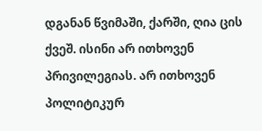დგანან წვიმაში, ქარში, ღია ცის ქვეშ. ისინი არ ითხოვენ პრივილეგიას. არ ითხოვენ პოლიტიკურ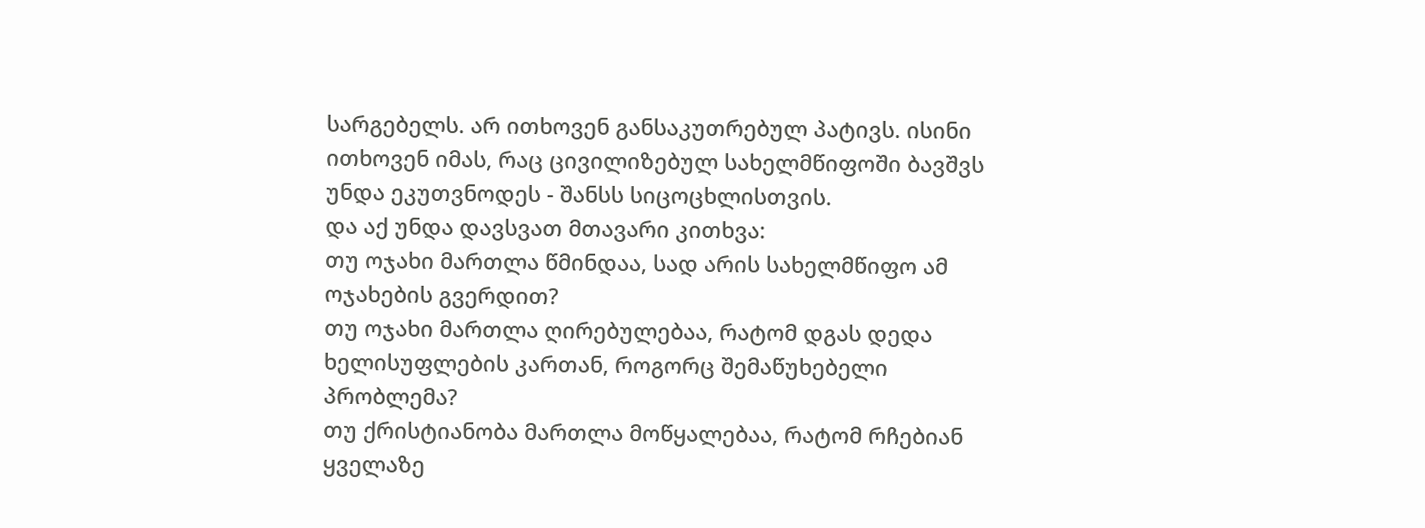სარგებელს. არ ითხოვენ განსაკუთრებულ პატივს. ისინი ითხოვენ იმას, რაც ცივილიზებულ სახელმწიფოში ბავშვს უნდა ეკუთვნოდეს - შანსს სიცოცხლისთვის.
და აქ უნდა დავსვათ მთავარი კითხვა:
თუ ოჯახი მართლა წმინდაა, სად არის სახელმწიფო ამ ოჯახების გვერდით?
თუ ოჯახი მართლა ღირებულებაა, რატომ დგას დედა ხელისუფლების კართან, როგორც შემაწუხებელი პრობლემა?
თუ ქრისტიანობა მართლა მოწყალებაა, რატომ რჩებიან ყველაზე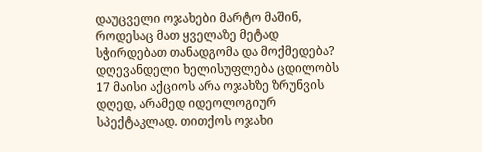დაუცველი ოჯახები მარტო მაშინ, როდესაც მათ ყველაზე მეტად სჭირდებათ თანადგომა და მოქმედება?
დღევანდელი ხელისუფლება ცდილობს 17 მაისი აქციოს არა ოჯახზე ზრუნვის დღედ, არამედ იდეოლოგიურ სპექტაკლად. თითქოს ოჯახი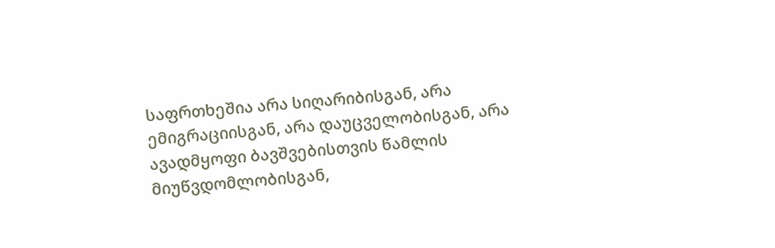საფრთხეშია არა სიღარიბისგან, არა ემიგრაციისგან, არა დაუცველობისგან, არა ავადმყოფი ბავშვებისთვის წამლის მიუწვდომლობისგან,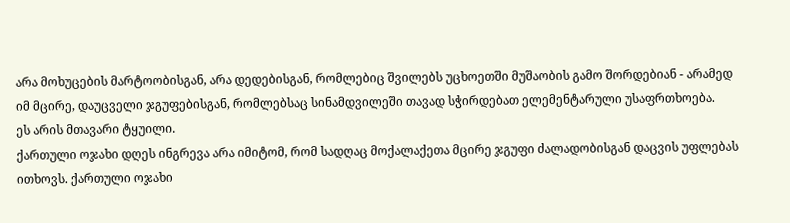არა მოხუცების მარტოობისგან, არა დედებისგან, რომლებიც შვილებს უცხოეთში მუშაობის გამო შორდებიან - არამედ იმ მცირე, დაუცველი ჯგუფებისგან, რომლებსაც სინამდვილეში თავად სჭირდებათ ელემენტარული უსაფრთხოება.
ეს არის მთავარი ტყუილი.
ქართული ოჯახი დღეს ინგრევა არა იმიტომ, რომ სადღაც მოქალაქეთა მცირე ჯგუფი ძალადობისგან დაცვის უფლებას ითხოვს. ქართული ოჯახი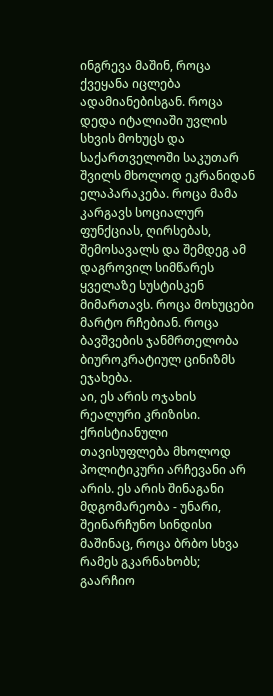ინგრევა მაშინ, როცა ქვეყანა იცლება ადამიანებისგან. როცა დედა იტალიაში უვლის სხვის მოხუცს და საქართველოში საკუთარ შვილს მხოლოდ ეკრანიდან ელაპარაკება. როცა მამა კარგავს სოციალურ ფუნქციას, ღირსებას, შემოსავალს და შემდეგ ამ დაგროვილ სიმწარეს ყველაზე სუსტისკენ მიმართავს. როცა მოხუცები მარტო რჩებიან. როცა ბავშვების ჯანმრთელობა ბიუროკრატიულ ცინიზმს ეჯახება.
აი, ეს არის ოჯახის რეალური კრიზისი.
ქრისტიანული თავისუფლება მხოლოდ პოლიტიკური არჩევანი არ არის. ეს არის შინაგანი მდგომარეობა - უნარი, შეინარჩუნო სინდისი მაშინაც, როცა ბრბო სხვა რამეს გკარნახობს; გაარჩიო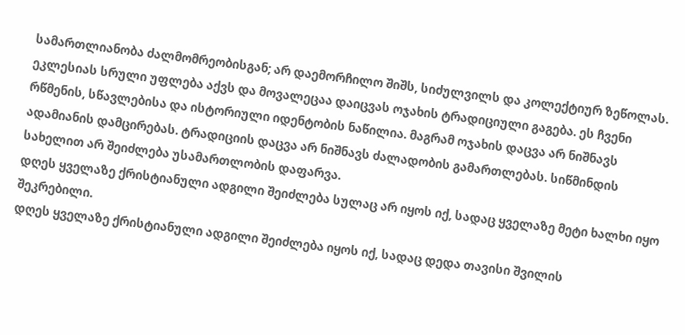სამართლიანობა ძალმომრეობისგან; არ დაემორჩილო შიშს, სიძულვილს და კოლექტიურ ზეწოლას.
ეკლესიას სრული უფლება აქვს და მოვალეცაა დაიცვას ოჯახის ტრადიციული გაგება. ეს ჩვენი რწმენის, სწავლებისა და ისტორიული იდენტობის ნაწილია. მაგრამ ოჯახის დაცვა არ ნიშნავს ადამიანის დამცირებას. ტრადიციის დაცვა არ ნიშნავს ძალადობის გამართლებას. სიწმინდის სახელით არ შეიძლება უსამართლობის დაფარვა.
დღეს ყველაზე ქრისტიანული ადგილი შეიძლება სულაც არ იყოს იქ, სადაც ყველაზე მეტი ხალხი იყო შეკრებილი.
დღეს ყველაზე ქრისტიანული ადგილი შეიძლება იყოს იქ, სადაც დედა თავისი შვილის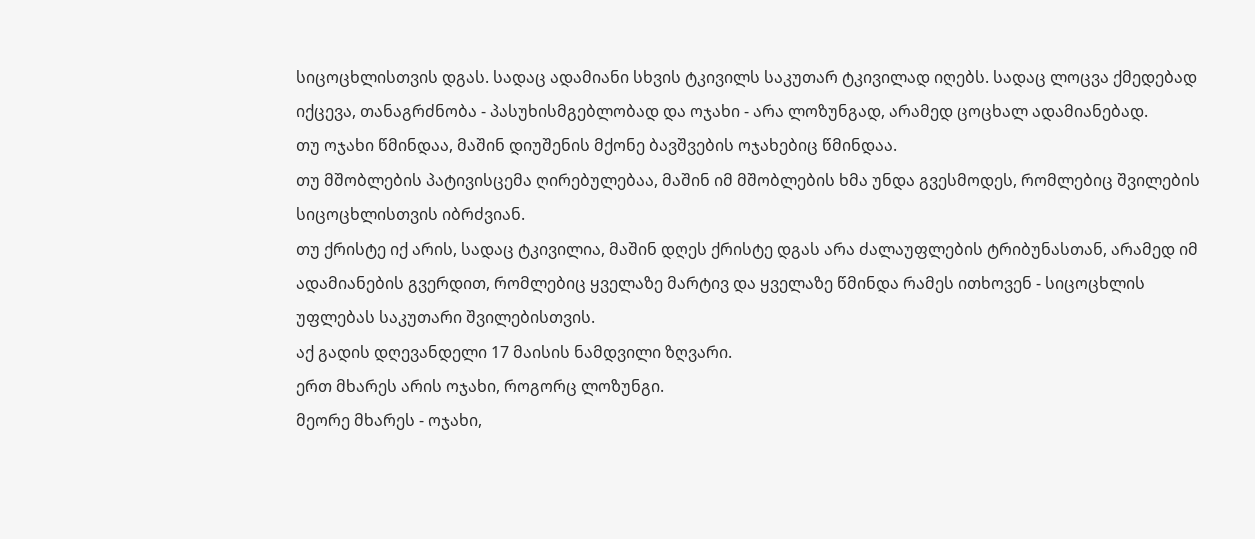სიცოცხლისთვის დგას. სადაც ადამიანი სხვის ტკივილს საკუთარ ტკივილად იღებს. სადაც ლოცვა ქმედებად იქცევა, თანაგრძნობა - პასუხისმგებლობად და ოჯახი - არა ლოზუნგად, არამედ ცოცხალ ადამიანებად.
თუ ოჯახი წმინდაა, მაშინ დიუშენის მქონე ბავშვების ოჯახებიც წმინდაა.
თუ მშობლების პატივისცემა ღირებულებაა, მაშინ იმ მშობლების ხმა უნდა გვესმოდეს, რომლებიც შვილების სიცოცხლისთვის იბრძვიან.
თუ ქრისტე იქ არის, სადაც ტკივილია, მაშინ დღეს ქრისტე დგას არა ძალაუფლების ტრიბუნასთან, არამედ იმ ადამიანების გვერდით, რომლებიც ყველაზე მარტივ და ყველაზე წმინდა რამეს ითხოვენ - სიცოცხლის უფლებას საკუთარი შვილებისთვის.
აქ გადის დღევანდელი 17 მაისის ნამდვილი ზღვარი.
ერთ მხარეს არის ოჯახი, როგორც ლოზუნგი.
მეორე მხარეს - ოჯახი,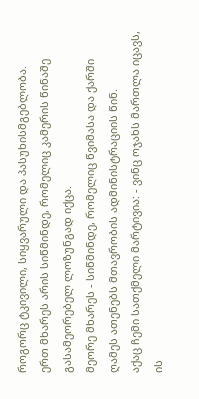როგორც ტკივილი, სიყვარული და პასუხისმგებლობა.
ერთ მხარეს არის სიწმინდე, რომელიც კამერის წინაშე გასამეორებელ ლოზუნგად იქცა.
მეორე მხარეს - სიწმინდე, რომელიც წვიმასა და ქარში ღამეს ათენებს მთავრობის ადმინისტრაციის წინ.
აქაც ჩემი სათქმელი მარტივია: - ვინც ოჯახს მართლა იცავს, ის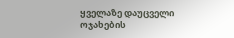ყველაზე დაუცველი ოჯახების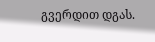გვერდით დგას.